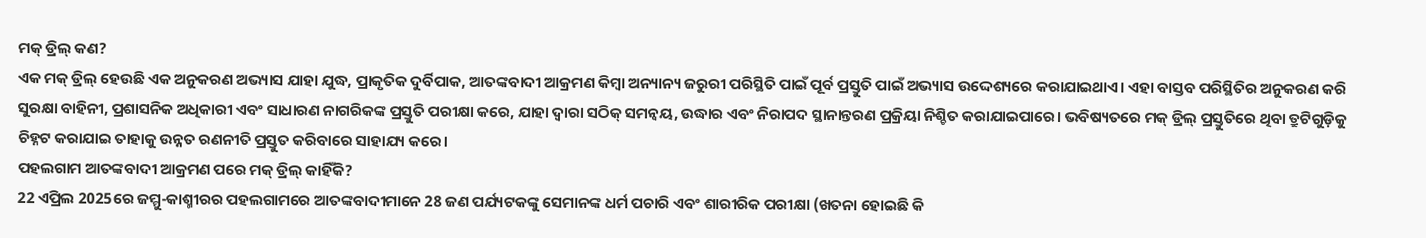ମକ୍ ଡ୍ରିଲ୍ କଣ?
ଏକ ମକ୍ ଡ୍ରିଲ୍ ହେଉଛି ଏକ ଅନୁକରଣ ଅଭ୍ୟାସ ଯାହା ଯୁଦ୍ଧ, ପ୍ରାକୃତିକ ଦୁର୍ବିପାକ, ଆତଙ୍କବାଦୀ ଆକ୍ରମଣ କିମ୍ବା ଅନ୍ୟାନ୍ୟ ଜରୁରୀ ପରିସ୍ଥିତି ପାଇଁ ପୂର୍ବ ପ୍ରସ୍ତୁତି ପାଇଁ ଅଭ୍ୟାସ ଉଦ୍ଦେଶ୍ୟରେ କରାଯାଇଥାଏ। ଏହା ବାସ୍ତବ ପରିସ୍ଥିତିର ଅନୁକରଣ କରି ସୁରକ୍ଷା ବାହିନୀ, ପ୍ରଶାସନିକ ଅଧିକାରୀ ଏବଂ ସାଧାରଣ ନାଗରିକଙ୍କ ପ୍ରସ୍ତୁତି ପରୀକ୍ଷା କରେ, ଯାହା ଦ୍ୱାରା ସଠିକ୍ ସମନ୍ୱୟ, ଉଦ୍ଧାର ଏବଂ ନିରାପଦ ସ୍ଥାନାନ୍ତରଣ ପ୍ରକ୍ରିୟା ନିଶ୍ଚିତ କରାଯାଇପାରେ। ଭବିଷ୍ୟତରେ ମକ୍ ଡ୍ରିଲ୍ ପ୍ରସ୍ତୁତିରେ ଥିବା ତ୍ରୁଟିଗୁଡ଼ିକୁ ଚିହ୍ନଟ କରାଯାଇ ତାହାକୁ ଉନ୍ନତ ରଣନୀତି ପ୍ରସ୍ତୁତ କରିବାରେ ସାହାଯ୍ୟ କରେ।
ପହଲଗାମ ଆତଙ୍କବାଦୀ ଆକ୍ରମଣ ପରେ ମକ୍ ଡ୍ରିଲ୍ କାହିଁକି?
22 ଏପ୍ରିଲ 2025ରେ ଜମ୍ମୁ-କାଶ୍ମୀରର ପହଲଗାମରେ ଆତଙ୍କବାଦୀମାନେ 28 ଜଣ ପର୍ଯ୍ୟଟକଙ୍କୁ ସେମାନଙ୍କ ଧର୍ମ ପଚାରି ଏବଂ ଶାରୀରିକ ପରୀକ୍ଷା (ଖତନା ହୋଇଛି କି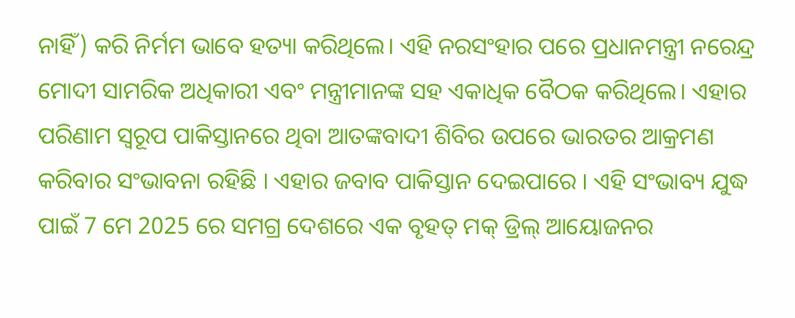ନାହିଁ) କରି ନିର୍ମମ ଭାବେ ହତ୍ୟା କରିଥିଲେ। ଏହି ନରସଂହାର ପରେ ପ୍ରଧାନମନ୍ତ୍ରୀ ନରେନ୍ଦ୍ର ମୋଦୀ ସାମରିକ ଅଧିକାରୀ ଏବଂ ମନ୍ତ୍ରୀମାନଙ୍କ ସହ ଏକାଧିକ ବୈଠକ କରିଥିଲେ। ଏହାର ପରିଣାମ ସ୍ୱରୂପ ପାକିସ୍ତାନରେ ଥିବା ଆତଙ୍କବାଦୀ ଶିବିର ଉପରେ ଭାରତର ଆକ୍ରମଣ କରିବାର ସଂଭାବନା ରହିଛି । ଏହାର ଜବାବ ପାକିସ୍ତାନ ଦେଇପାରେ । ଏହି ସଂଭାବ୍ୟ ଯୁଦ୍ଧ ପାଇଁ 7 ମେ 2025 ରେ ସମଗ୍ର ଦେଶରେ ଏକ ବୃହତ୍ ମକ୍ ଡ୍ରିଲ୍ ଆୟୋଜନର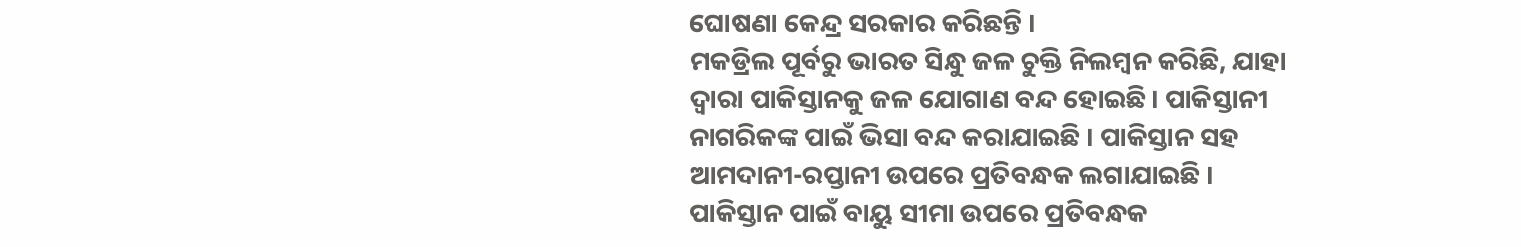ଘୋଷଣା କେନ୍ଦ୍ର ସରକାର କରିଛନ୍ତି ।
ମକଡ୍ରିଲ ପୂର୍ବରୁ ଭାରତ ସିନ୍ଧୁ ଜଳ ଚୁକ୍ତି ନିଲମ୍ବନ କରିଛି, ଯାହା ଦ୍ୱାରା ପାକିସ୍ତାନକୁ ଜଳ ଯୋଗାଣ ବନ୍ଦ ହୋଇଛି। ପାକିସ୍ତାନୀ ନାଗରିକଙ୍କ ପାଇଁ ଭିସା ବନ୍ଦ କରାଯାଇଛି । ପାକିସ୍ତାନ ସହ ଆମଦାନୀ-ରପ୍ତାନୀ ଉପରେ ପ୍ରତିବନ୍ଧକ ଲଗାଯାଇଛି । ପାକିସ୍ତାନ ପାଇଁ ବାୟୁ ସୀମା ଉପରେ ପ୍ରତିବନ୍ଧକ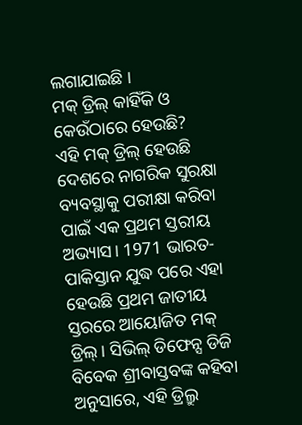ଲଗାଯାଇଛି ।
ମକ୍ ଡ୍ରିଲ୍ କାହିଁକି ଓ କେଉଁଠାରେ ହେଉଛି?
ଏହି ମକ୍ ଡ୍ରିଲ୍ ହେଉଛି ଦେଶରେ ନାଗରିକ ସୁରକ୍ଷା ବ୍ୟବସ୍ଥାକୁ ପରୀକ୍ଷା କରିବା ପାଇଁ ଏକ ପ୍ରଥମ ସ୍ତରୀୟ ଅଭ୍ୟାସ। 1971 ଭାରତ-ପାକିସ୍ତାନ ଯୁଦ୍ଧ ପରେ ଏହା ହେଉଛି ପ୍ରଥମ ଜାତୀୟ ସ୍ତରରେ ଆୟୋଜିତ ମକ୍ ଡ୍ରିଲ୍। ସିଭିଲ୍ ଡିଫେନ୍ସ ଡିଜି ବିବେକ ଶ୍ରୀବାସ୍ତବଙ୍କ କହିବା ଅନୁସାରେ, ଏହି ଡ୍ରିଲ୍ରୁ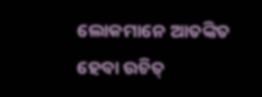ଲୋକମାନେ ଆତଙ୍କିତ ହେବା ଉଚିତ୍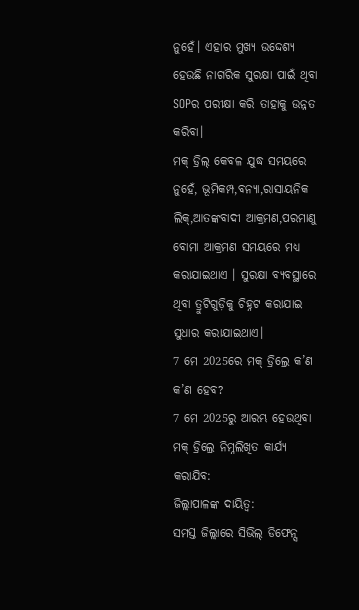ନୁହେଁ। ଏହାର ମୁଖ୍ୟ ଉଦ୍ଦେଶ୍ୟ ହେଉଛି ନାଗରିକ ସୁରକ୍ଷା ପାଇଁ ଥିବା SOPର ପରୀକ୍ଷା କରି ତାହାକୁ ଉନ୍ନତ କରିବା।
ମକ୍ ଡ୍ରିଲ୍ କେବଳ ଯୁଦ୍ଧ ସମୟରେ ନୁହେଁ, ଭୂମିକମ୍ପ,ବନ୍ୟା,ରାସାୟନିକ ଲିକ୍,ଆତଙ୍କବାଦୀ ଆକ୍ରମଣ,ପରମାଣୁ ବୋମା ଆକ୍ରମଣ ସମୟରେ ମଧ୍ୟ କରାଯାଇଥାଏ । ସୁରକ୍ଷା ବ୍ୟବସ୍ଥାରେ ଥିବା ତ୍ରୁଟିଗୁଡ଼ିକୁ ଚିହ୍ନଟ କରାଯାଇ ସୁଧାର କରାଯାଇଥାଏ।
7 ମେ 2025ରେ ମକ୍ ଡ୍ରିଲ୍ରେ କ’ଣ କ’ଣ ହେବ?
7 ମେ 2025ରୁ ଆରମ୍ଭ ହେଉଥିବା ମକ୍ ଡ୍ରିଲ୍ରେ ନିମ୍ନଲିଖିତ କାର୍ଯ୍ୟ କରାଯିବ:
ଜିଲ୍ଲାପାଳଙ୍କ ଦାୟିତ୍ୱ:
ସମସ୍ତ ଜିଲ୍ଲାରେ ସିଭିଲ୍ ଡିଫେନ୍ସ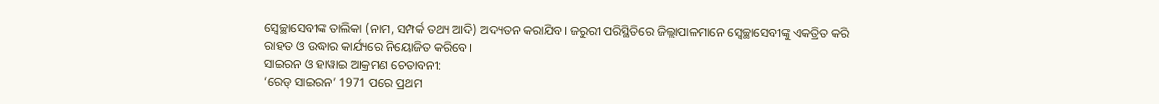ସ୍ୱେଚ୍ଛାସେବୀଙ୍କ ତାଲିକା (ନାମ, ସମ୍ପର୍କ ତଥ୍ୟ ଆଦି) ଅଦ୍ୟତନ କରାଯିବ। ଜରୁରୀ ପରିସ୍ଥିତିରେ ଜିଲ୍ଲାପାଳମାନେ ସ୍ୱେଚ୍ଛାସେବୀଙ୍କୁ ଏକତ୍ରିତ କରି ରାହତ ଓ ଉଦ୍ଧାର କାର୍ଯ୍ୟରେ ନିୟୋଜିତ କରିବେ।
ସାଇରନ ଓ ହାୱାଇ ଆକ୍ରମଣ ଚେତାବନୀ:
‘ରେଡ୍ ସାଇରନ’ 1971 ପରେ ପ୍ରଥମ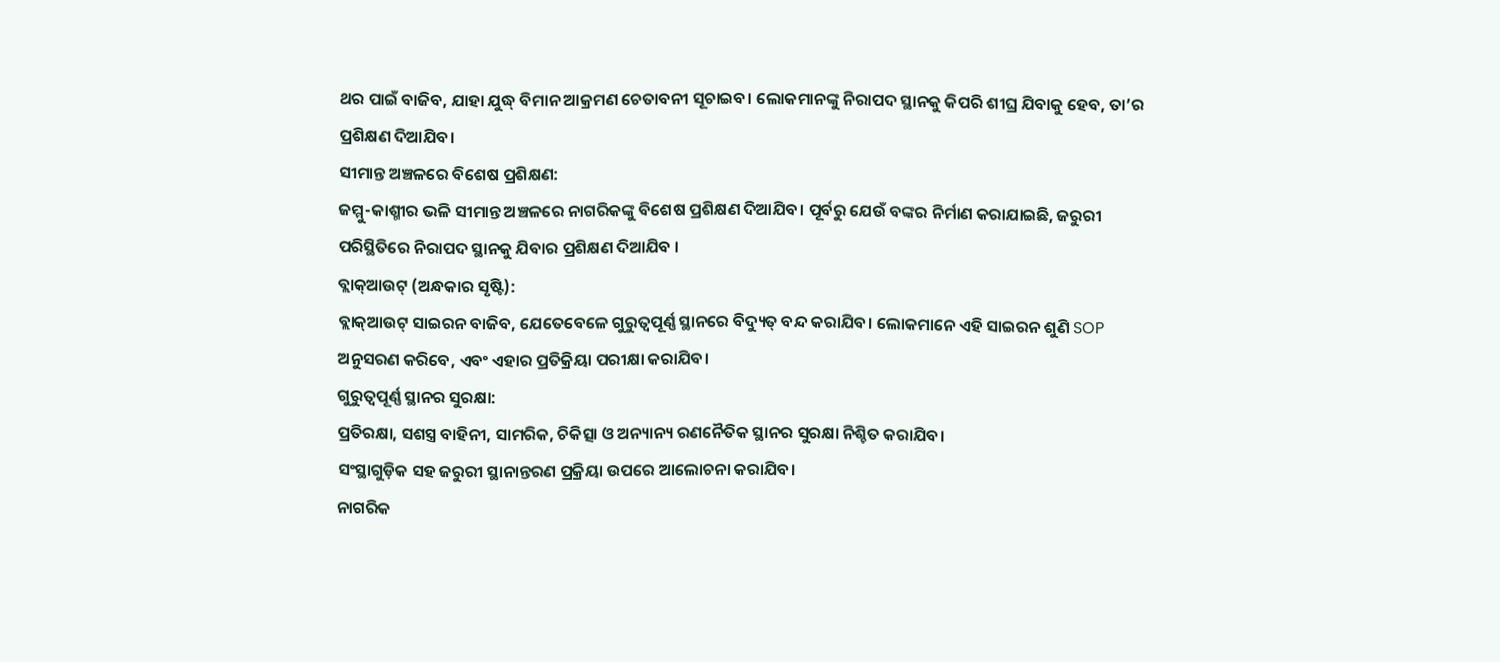ଥର ପାଇଁ ବାଜିବ, ଯାହା ଯୁଦ୍ଧ୍ ବିମାନ ଆକ୍ରମଣ ଚେତାବନୀ ସୂଚାଇବ। ଲୋକମାନଙ୍କୁ ନିରାପଦ ସ୍ଥାନକୁ କିପରି ଶୀଘ୍ର ଯିବାକୁ ହେବ, ତା’ର ପ୍ରଶିକ୍ଷଣ ଦିଆଯିବ।
ସୀମାନ୍ତ ଅଞ୍ଚଳରେ ବିଶେଷ ପ୍ରଶିକ୍ଷଣ:
ଜମ୍ମୁ-କାଶ୍ମୀର ଭଳି ସୀମାନ୍ତ ଅଞ୍ଚଳରେ ନାଗରିକଙ୍କୁ ବିଶେଷ ପ୍ରଶିକ୍ଷଣ ଦିଆଯିବ। ପୂର୍ବରୁ ଯେଉଁ ବଙ୍କର ନିର୍ମାଣ କରାଯାଇଛି, ଜରୁରୀ ପରିସ୍ଥିତିରେ ନିରାପଦ ସ୍ଥାନକୁ ଯିବାର ପ୍ରଶିକ୍ଷଣ ଦିଆଯିବ ।
ବ୍ଲାକ୍ଆଉଟ୍ (ଅନ୍ଧକାର ସୃଷ୍ଟି):
ବ୍ଲାକ୍ଆଉଟ୍ ସାଇରନ ବାଜିବ, ଯେତେବେଳେ ଗୁରୁତ୍ୱପୂର୍ଣ୍ଣ ସ୍ଥାନରେ ବିଦ୍ୟୁତ୍ ବନ୍ଦ କରାଯିବ। ଲୋକମାନେ ଏହି ସାଇରନ ଶୁଣି SOP ଅନୁସରଣ କରିବେ, ଏବଂ ଏହାର ପ୍ରତିକ୍ରିୟା ପରୀକ୍ଷା କରାଯିବ।
ଗୁରୁତ୍ୱପୂର୍ଣ୍ଣ ସ୍ଥାନର ସୁରକ୍ଷା:
ପ୍ରତିରକ୍ଷା, ସଶସ୍ତ୍ର ବାହିନୀ, ସାମରିକ, ଚିକିତ୍ସା ଓ ଅନ୍ୟାନ୍ୟ ରଣନୈତିକ ସ୍ଥାନର ସୁରକ୍ଷା ନିଶ୍ଚିତ କରାଯିବ।
ସଂସ୍ଥାଗୁଡ଼ିକ ସହ ଜରୁରୀ ସ୍ଥାନାନ୍ତରଣ ପ୍ରକ୍ରିୟା ଉପରେ ଆଲୋଚନା କରାଯିବ।
ନାଗରିକ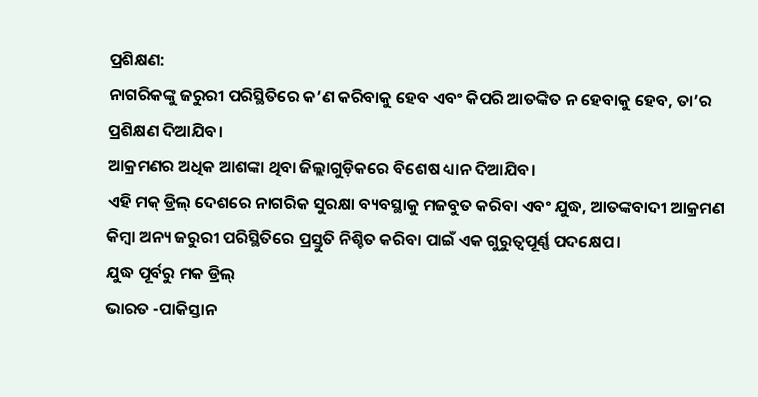ପ୍ରଶିକ୍ଷଣ:
ନାଗରିକଙ୍କୁ ଜରୁରୀ ପରିସ୍ଥିତିରେ କ’ଣ କରିବାକୁ ହେବ ଏବଂ କିପରି ଆତଙ୍କିତ ନ ହେବାକୁ ହେବ, ତା’ର ପ୍ରଶିକ୍ଷଣ ଦିଆଯିବ।
ଆକ୍ରମଣର ଅଧିକ ଆଶଙ୍କା ଥିବା ଜିଲ୍ଲାଗୁଡ଼ିକରେ ବିଶେଷ ଧ୍ୟାନ ଦିଆଯିବ।
ଏହି ମକ୍ ଡ୍ରିଲ୍ ଦେଶରେ ନାଗରିକ ସୁରକ୍ଷା ବ୍ୟବସ୍ଥାକୁ ମଜବୁତ କରିବା ଏବଂ ଯୁଦ୍ଧ, ଆତଙ୍କବାଦୀ ଆକ୍ରମଣ କିମ୍ବା ଅନ୍ୟ ଜରୁରୀ ପରିସ୍ଥିତିରେ ପ୍ରସ୍ତୁତି ନିଶ୍ଚିତ କରିବା ପାଇଁ ଏକ ଗୁରୁତ୍ୱପୂର୍ଣ୍ଣ ପଦକ୍ଷେପ।
ଯୁଦ୍ଧ ପୂର୍ବରୁ ମକ ଡ୍ରିଲ୍
ଭାରତ -ପାକିସ୍ତାନ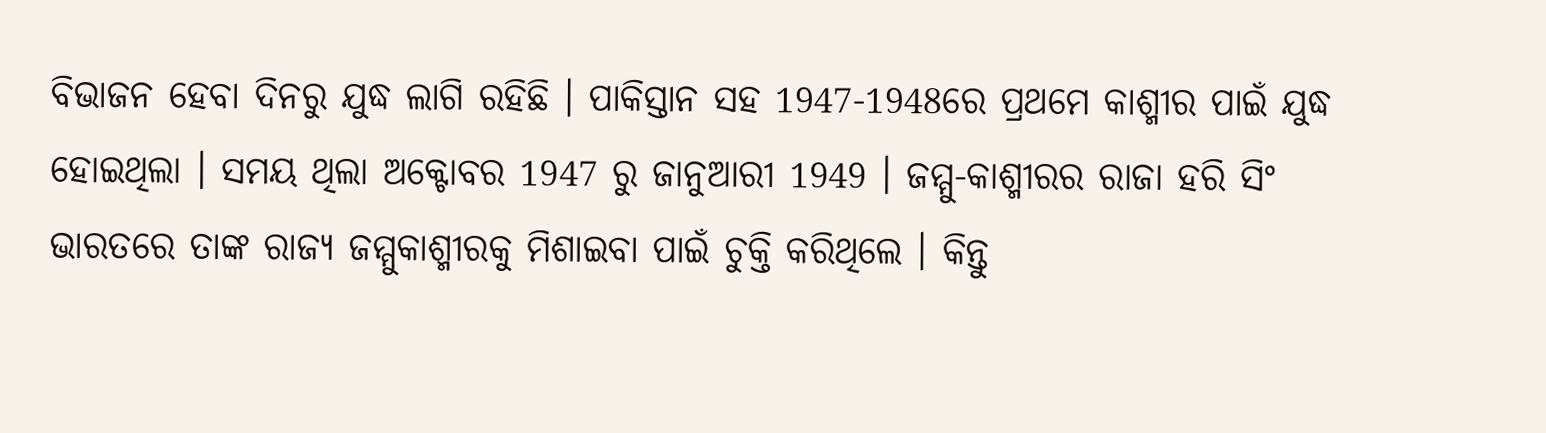ବିଭାଜନ ହେବା ଦିନରୁ ଯୁଦ୍ଧ ଲାଗି ରହିଛି । ପାକିସ୍ତାନ ସହ 1947-1948ରେ ପ୍ରଥମେ କାଶ୍ମୀର ପାଇଁ ଯୁଦ୍ଧ ହୋଇଥିଲା । ସମୟ ଥିଲା ଅକ୍ଟୋବର 1947 ରୁ ଜାନୁଆରୀ 1949 । ଜମ୍ମୁ-କାଶ୍ମୀରର ରାଜା ହରି ସିଂ ଭାରତରେ ତାଙ୍କ ରାଜ୍ୟ ଜମ୍ମୁକାଶ୍ମୀରକୁ ମିଶାଇବା ପାଇଁ ଚୁକ୍ତି କରିଥିଲେ । କିନ୍ତୁ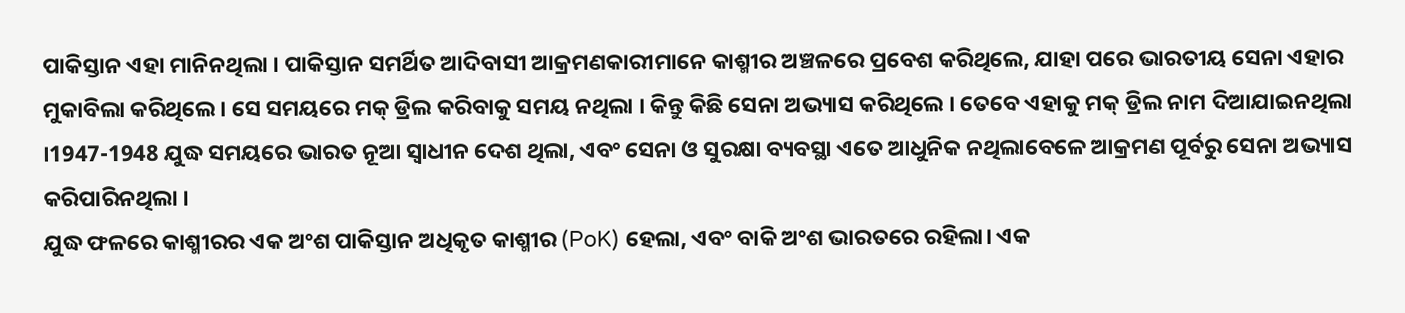ପାକିସ୍ତାନ ଏହା ମାନିନଥିଲା । ପାକିସ୍ତାନ ସମର୍ଥିତ ଆଦିବାସୀ ଆକ୍ରମଣକାରୀମାନେ କାଶ୍ମୀର ଅଞ୍ଚଳରେ ପ୍ରବେଶ କରିଥିଲେ, ଯାହା ପରେ ଭାରତୀୟ ସେନା ଏହାର ମୁକାବିଲା କରିଥିଲେ । ସେ ସମୟରେ ମକ୍ ଡ୍ରିଲ କରିବାକୁ ସମୟ ନଥିଲା । କିନ୍ତୁ କିଛି ସେନା ଅଭ୍ୟାସ କରିଥିଲେ । ତେବେ ଏହାକୁ ମକ୍ ଡ୍ରିଲ ନାମ ଦିଆଯାଇନଥିଲା ।1947-1948 ଯୁଦ୍ଧ ସମୟରେ ଭାରତ ନୂଆ ସ୍ୱାଧୀନ ଦେଶ ଥିଲା, ଏବଂ ସେନା ଓ ସୁରକ୍ଷା ବ୍ୟବସ୍ଥା ଏତେ ଆଧୁନିକ ନଥିଲାବେଳେ ଆକ୍ରମଣ ପୂର୍ବରୁ ସେନା ଅଭ୍ୟାସ କରିପାରିନଥିଲା ।
ଯୁଦ୍ଧ ଫଳରେ କାଶ୍ମୀରର ଏକ ଅଂଶ ପାକିସ୍ତାନ ଅଧିକୃତ କାଶ୍ମୀର (PoK) ହେଲା, ଏବଂ ବାକି ଅଂଶ ଭାରତରେ ରହିଲା। ଏକ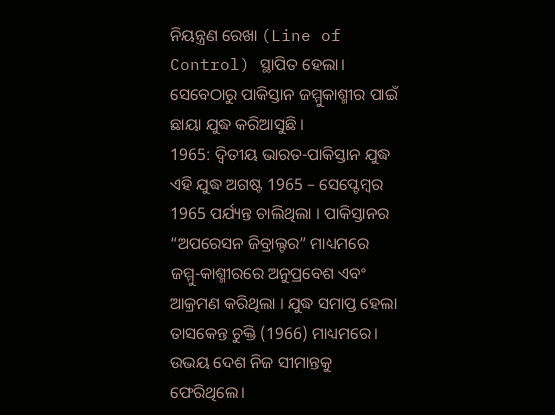ନିୟନ୍ତ୍ରଣ ରେଖା (Line of Control) ସ୍ଥାପିତ ହେଲା। ସେବେଠାରୁ ପାକିସ୍ତାନ ଜମ୍ମୁକାଶ୍ମୀର ପାଇଁ ଛାୟା ଯୁଦ୍ଧ କରିଆସୁଛି ।
1965: ଦ୍ୱିତୀୟ ଭାରତ-ପାକିସ୍ତାନ ଯୁଦ୍ଧ
ଏହି ଯୁଦ୍ଧ ଅଗଷ୍ଟ 1965 – ସେପ୍ଟେମ୍ବର 1965 ପର୍ଯ୍ୟନ୍ତ ଚାଲିଥିଲା । ପାକିସ୍ତାନର “ଅପରେସନ ଜିବ୍ରାଲ୍ଟର” ମାଧ୍ୟମରେ ଜମ୍ମୁ-କାଶ୍ମୀରରେ ଅନୁପ୍ରବେଶ ଏବଂ ଆକ୍ରମଣ କରିଥିଲା । ଯୁଦ୍ଧ ସମାପ୍ତ ହେଲା ତାସକେନ୍ତ ଚୁକ୍ତି (1966) ମାଧ୍ୟମରେ। ଉଭୟ ଦେଶ ନିଜ ସୀମାନ୍ତକୁ ଫେରିଥିଲେ।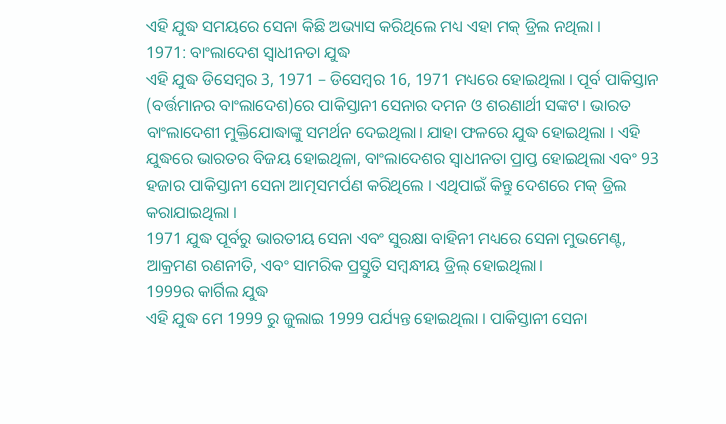ଏହି ଯୁଦ୍ଧ ସମୟରେ ସେନା କିଛି ଅଭ୍ୟାସ କରିଥିଲେ ମଧ୍ୟ ଏହା ମକ୍ ଡ୍ରିଲ ନଥିଲା ।
1971: ବାଂଲାଦେଶ ସ୍ବାଧୀନତା ଯୁଦ୍ଧ
ଏହି ଯୁଦ୍ଧ ଡିସେମ୍ବର 3, 1971 – ଡିସେମ୍ବର 16, 1971 ମଧ୍ୟରେ ହୋଇଥିଲା । ପୂର୍ବ ପାକିସ୍ତାନ (ବର୍ତ୍ତମାନର ବାଂଲାଦେଶ)ରେ ପାକିସ୍ତାନୀ ସେନାର ଦମନ ଓ ଶରଣାର୍ଥୀ ସଙ୍କଟ। ଭାରତ ବାଂଲାଦେଶୀ ମୁକ୍ତିଯୋଦ୍ଧାଙ୍କୁ ସମର୍ଥନ ଦେଇଥିଲା। ଯାହା ଫଳରେ ଯୁଦ୍ଧ ହୋଇଥିଲା । ଏହି ଯୁଦ୍ଧରେ ଭାରତର ବିଜୟ ହୋଇଥିଳା, ବାଂଲାଦେଶର ସ୍ୱାଧୀନତା ପ୍ରାପ୍ତ ହୋଇଥିଲା ଏବଂ 93 ହଜାର ପାକିସ୍ତାନୀ ସେନା ଆତ୍ମସମର୍ପଣ କରିଥିଲେ । ଏଥିପାଇଁ କିନ୍ତୁ ଦେଶରେ ମକ୍ ଡ୍ରିଲ କରାଯାଇଥିଲା ।
1971 ଯୁଦ୍ଧ ପୂର୍ବରୁ ଭାରତୀୟ ସେନା ଏବଂ ସୁରକ୍ଷା ବାହିନୀ ମଧ୍ୟରେ ସେନା ମୁଭମେଣ୍ଟ, ଆକ୍ରମଣ ରଣନୀତି, ଏବଂ ସାମରିକ ପ୍ରସ୍ତୁତି ସମ୍ବନ୍ଧୀୟ ଡ୍ରିଲ୍ ହୋଇଥିଲା।
1999ର କାର୍ଗିଲ ଯୁଦ୍ଧ
ଏହି ଯୁଦ୍ଧ ମେ 1999 ରୁ ଜୁଲାଇ 1999 ପର୍ଯ୍ୟନ୍ତ ହୋଇଥିଲା । ପାକିସ୍ତାନୀ ସେନା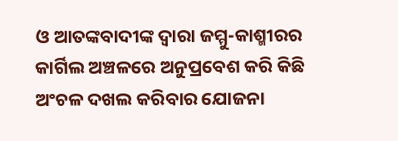ଓ ଆତଙ୍କବାଦୀଙ୍କ ଦ୍ୱାରା ଜମ୍ମୁ-କାଶ୍ମୀରର କାର୍ଗିଲ ଅଞ୍ଚଳରେ ଅନୁପ୍ରବେଶ କରି କିଛି ଅଂଚଳ ଦଖଲ କରିବାର ଯୋଜନା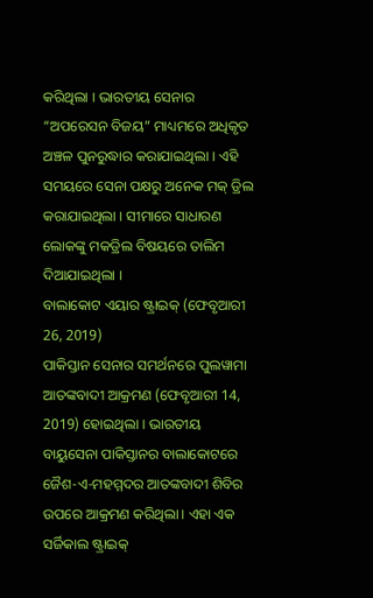କରିଥିଲା । ଭାରତୀୟ ସେନାର “ଅପରେସନ ବିଜୟ” ମାଧ୍ୟମରେ ଅଧିକୃତ ଅଞ୍ଚଳ ପୁନରୁଦ୍ଧାର କରାଯାଇଥିଲା । ଏହି ସମୟରେ ସେନା ପକ୍ଷରୁ ଅନେକ ମକ୍ ଡ୍ରିଲ କରାଯାଇଥିଲା । ସୀମାରେ ସାଧାରଣ ଲୋକଙ୍କୁ ମକଡ୍ରିଲ ବିଷୟରେ ତାଲିମ ଦିଆଯାଇଥିଲା ।
ବାଲାକୋଟ ଏୟାର ଷ୍ଟ୍ରାଇକ୍ (ଫେବୃଆରୀ 26, 2019)
ପାକିସ୍ତାନ ସେନାର ସମର୍ଥନରେ ପୁଲୱାମା ଆତଙ୍କବାଦୀ ଆକ୍ରମଣ (ଫେବୃଆରୀ 14, 2019) ହୋଇଥିଲା । ଭାରତୀୟ ବାୟୁସେନା ପାକିସ୍ତାନର ବାଲାକୋଟରେ ଜୈଶ-ଏ-ମହମ୍ମଦର ଆତଙ୍କବାଦୀ ଶିବିର ଉପରେ ଆକ୍ରମଣ କରିଥିଲା। ଏହା ଏକ ସର୍ଜିକାଲ ଷ୍ଟ୍ରାଇକ୍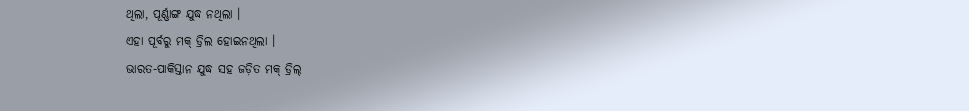ଥିଲା, ପୂର୍ଣ୍ଣାଙ୍ଗ ଯୁଦ୍ଧ ନଥିଲା ।
ଏହା ପୂର୍ବରୁ ମକ୍ ଡ୍ରିଲ ହୋଇନଥିଲା ।
ଭାରତ-ପାକିସ୍ତାନ ଯୁଦ୍ଧ ସହ ଜଡ଼ିତ ମକ୍ ଡ୍ରିଲ୍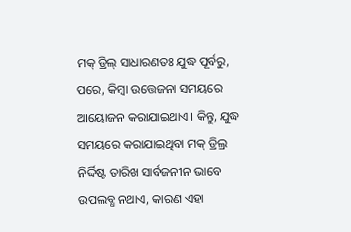ମକ୍ ଡ୍ରିଲ୍ ସାଧାରଣତଃ ଯୁଦ୍ଧ ପୂର୍ବରୁ, ପରେ, କିମ୍ବା ଉତ୍ତେଜନା ସମୟରେ ଆୟୋଜନ କରାଯାଇଥାଏ। କିନ୍ତୁ, ଯୁଦ୍ଧ ସମୟରେ କରାଯାଇଥିବା ମକ୍ ଡ୍ରିଲ୍ର ନିର୍ଦ୍ଦିଷ୍ଟ ତାରିଖ ସାର୍ବଜନୀନ ଭାବେ ଉପଲବ୍ଧ ନଥାଏ, କାରଣ ଏହା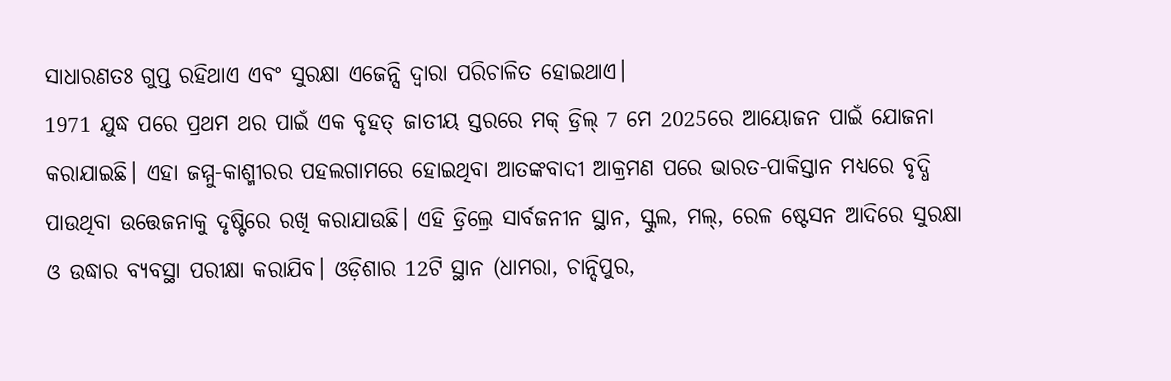ସାଧାରଣତଃ ଗୁପ୍ତ ରହିଥାଏ ଏବଂ ସୁରକ୍ଷା ଏଜେନ୍ସି ଦ୍ୱାରା ପରିଚାଳିତ ହୋଇଥାଏ।
1971 ଯୁଦ୍ଧ ପରେ ପ୍ରଥମ ଥର ପାଇଁ ଏକ ବୃହତ୍ ଜାତୀୟ ସ୍ତରରେ ମକ୍ ଡ୍ରିଲ୍ 7 ମେ 2025ରେ ଆୟୋଜନ ପାଇଁ ଯୋଜନା କରାଯାଇଛି। ଏହା ଜମ୍ମୁ-କାଶ୍ମୀରର ପହଲଗାମରେ ହୋଇଥିବା ଆତଙ୍କବାଦୀ ଆକ୍ରମଣ ପରେ ଭାରତ-ପାକିସ୍ତାନ ମଧ୍ୟରେ ବୃଦ୍ଧି ପାଉଥିବା ଉତ୍ତେଜନାକୁ ଦୃଷ୍ଟିରେ ରଖି କରାଯାଉଛି। ଏହି ଡ୍ରିଲ୍ରେ ସାର୍ବଜନୀନ ସ୍ଥାନ, ସ୍କୁଲ, ମଲ୍, ରେଳ ଷ୍ଟେସନ ଆଦିରେ ସୁରକ୍ଷା ଓ ଉଦ୍ଧାର ବ୍ୟବସ୍ଥା ପରୀକ୍ଷା କରାଯିବ। ଓଡ଼ିଶାର 12ଟି ସ୍ଥାନ (ଧାମରା, ଚାନ୍ଦିପୁର,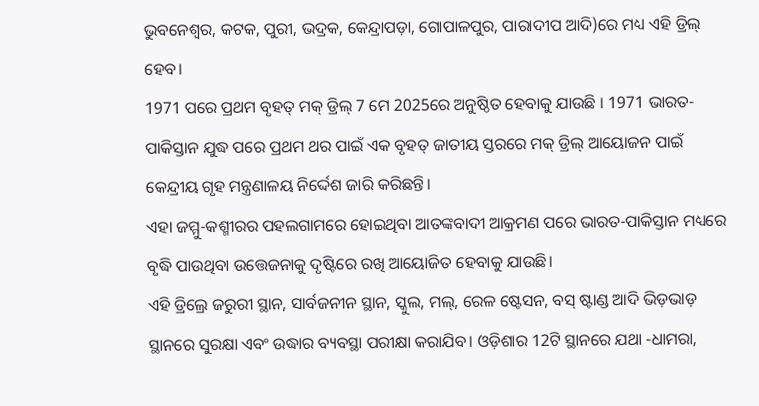ଭୁବନେଶ୍ୱର, କଟକ, ପୁରୀ, ଭଦ୍ରକ, କେନ୍ଦ୍ରାପଡ଼ା, ଗୋପାଳପୁର, ପାରାଦୀପ ଆଦି)ରେ ମଧ୍ୟ ଏହି ଡ୍ରିଲ୍ ହେବ।
1971 ପରେ ପ୍ରଥମ ବୃହତ୍ ମକ୍ ଡ୍ରିଲ୍ 7 ମେ 2025ରେ ଅନୁଷ୍ଠିତ ହେବାକୁ ଯାଉଛି । 1971 ଭାରତ-ପାକିସ୍ତାନ ଯୁଦ୍ଧ ପରେ ପ୍ରଥମ ଥର ପାଇଁ ଏକ ବୃହତ୍ ଜାତୀୟ ସ୍ତରରେ ମକ୍ ଡ୍ରିଲ୍ ଆୟୋଜନ ପାଇଁ କେନ୍ଦ୍ରୀୟ ଗୃହ ମନ୍ତ୍ରଣାଳୟ ନିର୍ଦ୍ଦେଶ ଜାରି କରିଛନ୍ତି।
ଏହା ଜମ୍ମୁ-କଶ୍ମୀରର ପହଲଗାମରେ ହୋଇଥିବା ଆତଙ୍କବାଦୀ ଆକ୍ରମଣ ପରେ ଭାରତ-ପାକିସ୍ତାନ ମଧ୍ୟରେ ବୃଦ୍ଧି ପାଉଥିବା ଉତ୍ତେଜନାକୁ ଦୃଷ୍ଟିରେ ରଖି ଆୟୋଜିତ ହେବାକୁ ଯାଉଛି।
ଏହି ଡ୍ରିଲ୍ରେ ଜରୁରୀ ସ୍ଥାନ, ସାର୍ବଜନୀନ ସ୍ଥାନ, ସ୍କୁଲ, ମଲ୍, ରେଳ ଷ୍ଟେସନ, ବସ୍ ଷ୍ଟାଣ୍ଡ ଆଦି ଭିଡ଼ଭାଡ଼ ସ୍ଥାନରେ ସୁରକ୍ଷା ଏବଂ ଉଦ୍ଧାର ବ୍ୟବସ୍ଥା ପରୀକ୍ଷା କରାଯିବ। ଓଡ଼ିଶାର 12ଟି ସ୍ଥାନରେ ଯଥା -ଧାମରା,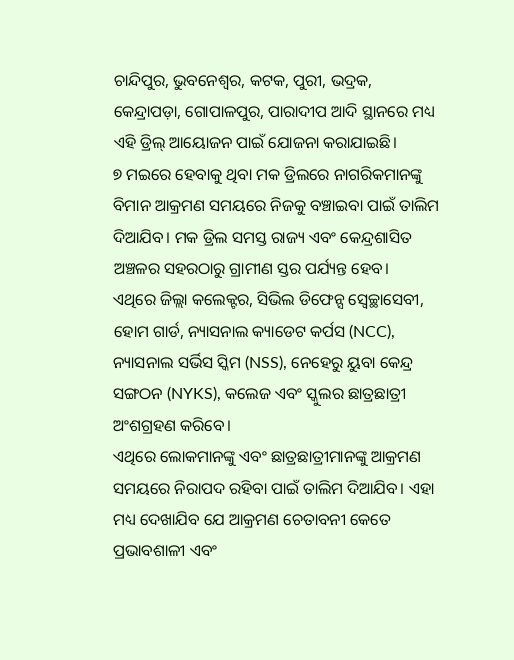ଚାନ୍ଦିପୁର, ଭୁବନେଶ୍ୱର, କଟକ, ପୁରୀ, ଭଦ୍ରକ, କେନ୍ଦ୍ରାପଡ଼ା, ଗୋପାଳପୁର, ପାରାଦୀପ ଆଦି ସ୍ଥାନରେ ମଧ୍ୟ ଏହି ଡ୍ରିଲ୍ ଆୟୋଜନ ପାଇଁ ଯୋଜନା କରାଯାଇଛି।
୭ ମଇରେ ହେବାକୁ ଥିବା ମକ ଡ୍ରିଲରେ ନାଗରିକମାନଙ୍କୁ ବିମାନ ଆକ୍ରମଣ ସମୟରେ ନିଜକୁ ବଞ୍ଚାଇବା ପାଇଁ ତାଲିମ ଦିଆଯିବ। ମକ ଡ୍ରିଲ ସମସ୍ତ ରାଜ୍ୟ ଏବଂ କେନ୍ଦ୍ରଶାସିତ ଅଞ୍ଚଳର ସହରଠାରୁ ଗ୍ରାମୀଣ ସ୍ତର ପର୍ଯ୍ୟନ୍ତ ହେବ।
ଏଥିରେ ଜିଲ୍ଲା କଲେକ୍ଟର, ସିଭିଲ ଡିଫେନ୍ସ ସ୍ୱେଚ୍ଛାସେବୀ, ହୋମ ଗାର୍ଡ, ନ୍ୟାସନାଲ କ୍ୟାଡେଟ କର୍ପସ (NCC), ନ୍ୟାସନାଲ ସର୍ଭିସ ସ୍କିମ (NSS), ନେହେରୁ ୟୁବା କେନ୍ଦ୍ର ସଙ୍ଗଠନ (NYKS), କଲେଜ ଏବଂ ସ୍କୁଲର ଛାତ୍ରଛାତ୍ରୀ ଅଂଶଗ୍ରହଣ କରିବେ।
ଏଥିରେ ଲୋକମାନଙ୍କୁ ଏବଂ ଛାତ୍ରଛାତ୍ରୀମାନଙ୍କୁ ଆକ୍ରମଣ ସମୟରେ ନିରାପଦ ରହିବା ପାଇଁ ତାଲିମ ଦିଆଯିବ। ଏହା ମଧ୍ୟ ଦେଖାଯିବ ଯେ ଆକ୍ରମଣ ଚେତାବନୀ କେତେ ପ୍ରଭାବଶାଳୀ ଏବଂ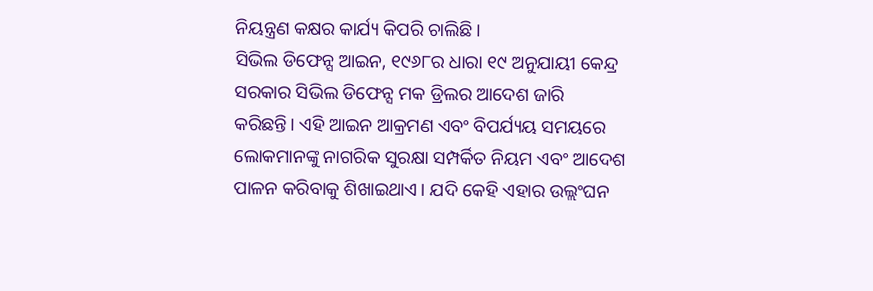ନିୟନ୍ତ୍ରଣ କକ୍ଷର କାର୍ଯ୍ୟ କିପରି ଚାଲିଛି।
ସିଭିଲ ଡିଫେନ୍ସ ଆଇନ, ୧୯୬୮ର ଧାରା ୧୯ ଅନୁଯାୟୀ କେନ୍ଦ୍ର ସରକାର ସିଭିଲ ଡିଫେନ୍ସ ମକ ଡ୍ରିଲର ଆଦେଶ ଜାରି କରିଛନ୍ତି। ଏହି ଆଇନ ଆକ୍ରମଣ ଏବଂ ବିପର୍ଯ୍ୟୟ ସମୟରେ ଲୋକମାନଙ୍କୁ ନାଗରିକ ସୁରକ୍ଷା ସମ୍ପର୍କିତ ନିୟମ ଏବଂ ଆଦେଶ ପାଳନ କରିବାକୁ ଶିଖାଇଥାଏ। ଯଦି କେହି ଏହାର ଉଲ୍ଲଂଘନ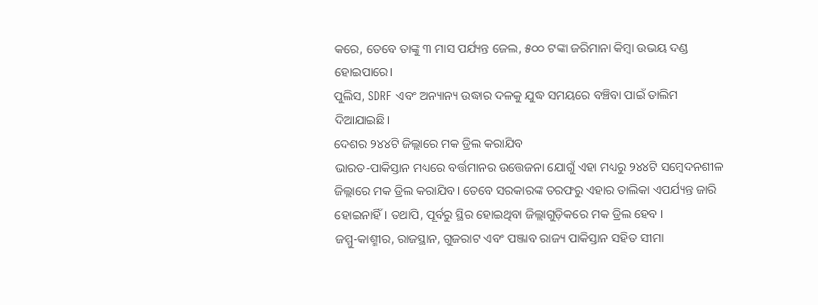କରେ, ତେବେ ତାଙ୍କୁ ୩ ମାସ ପର୍ଯ୍ୟନ୍ତ ଜେଲ, ୫୦୦ ଟଙ୍କା ଜରିମାନା କିମ୍ବା ଉଭୟ ଦଣ୍ଡ ହୋଇପାରେ।
ପୁଲିସ, SDRF ଏବଂ ଅନ୍ୟାନ୍ୟ ଉଦ୍ଧାର ଦଳକୁ ଯୁଦ୍ଧ ସମୟରେ ବଞ୍ଚିବା ପାଇଁ ତାଲିମ ଦିଆଯାଇଛି।
ଦେଶର ୨୪୪ଟି ଜିଲ୍ଲାରେ ମକ ଡ୍ରିଲ କରାଯିବ
ଭାରତ-ପାକିସ୍ତାନ ମଧ୍ୟରେ ବର୍ତ୍ତମାନର ଉତ୍ତେଜନା ଯୋଗୁଁ ଏହା ମଧ୍ୟରୁ ୨୪୪ଟି ସମ୍ବେଦନଶୀଳ ଜିଲ୍ଲାରେ ମକ ଡ୍ରିଲ କରାଯିବ। ତେବେ ସରକାରଙ୍କ ତରଫରୁ ଏହାର ତାଲିକା ଏପର୍ଯ୍ୟନ୍ତ ଜାରି ହୋଇନାହିଁ। ତଥାପି, ପୂର୍ବରୁ ସ୍ଥିର ହୋଇଥିବା ଜିଲ୍ଲାଗୁଡ଼ିକରେ ମକ ଡ୍ରିଲ ହେବ ।
ଜମ୍ମୁ-କାଶ୍ମୀର, ରାଜସ୍ଥାନ, ଗୁଜରାଟ ଏବଂ ପଞ୍ଜାବ ରାଜ୍ୟ ପାକିସ୍ତାନ ସହିତ ସୀମା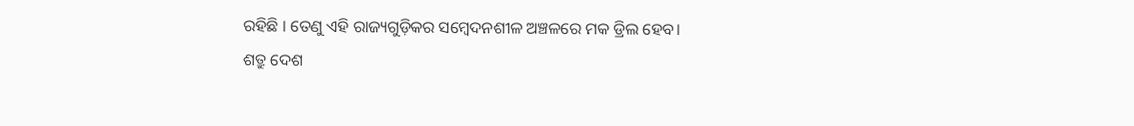ରହିଛି । ତେଣୁ ଏହି ରାଜ୍ୟଗୁଡ଼ିକର ସମ୍ବେଦନଶୀଳ ଅଞ୍ଚଳରେ ମକ ଡ୍ରିଲ ହେବ।
ଶତ୍ରୁ ଦେଶ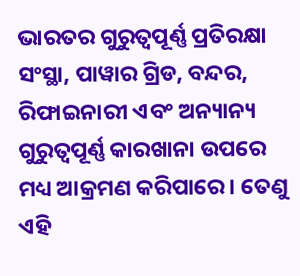ଭାରତର ଗୁରୁତ୍ୱପୂର୍ଣ୍ଣ ପ୍ରତିରକ୍ଷା ସଂସ୍ଥା, ପାୱାର ଗ୍ରିଡ, ବନ୍ଦର, ରିଫାଇନାରୀ ଏବଂ ଅନ୍ୟାନ୍ୟ ଗୁରୁତ୍ୱପୂର୍ଣ୍ଣ କାରଖାନା ଉପରେ ମଧ୍ୟ ଆକ୍ରମଣ କରିପାରେ। ତେଣୁ ଏହି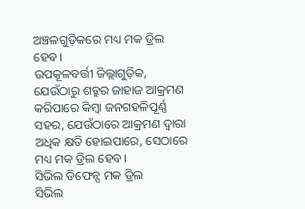ଅଞ୍ଚଳଗୁଡ଼ିକରେ ମଧ୍ୟ ମକ ଡ୍ରିଲ ହେବ।
ଉପକୂଳବର୍ତ୍ତୀ ଜିଲ୍ଲାଗୁଡ଼ିକ, ଯେଉଁଠାରୁ ଶତ୍ରୁର ଜାହାଜ ଆକ୍ରମଣ କରିପାରେ କିମ୍ବା ଜନଗହଳିପୂର୍ଣ୍ଣ ସହର, ଯେଉଁଠାରେ ଆକ୍ରମଣ ଦ୍ୱାରା ଅଧିକ କ୍ଷତି ହୋଇପାରେ, ସେଠାରେ ମଧ୍ୟ ମକ ଡ୍ରିଲ ହେବ।
ସିଭିଲ ଡିଫେନ୍ସ ମକ ଡ୍ରିଲ
ସିଭିଲ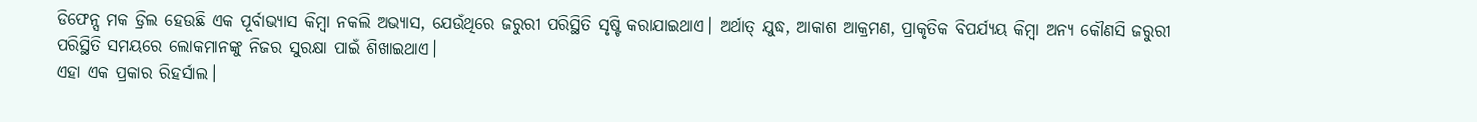ଡିଫେନ୍ସ ମକ ଡ୍ରିଲ ହେଉଛି ଏକ ପୂର୍ବାଭ୍ୟାସ କିମ୍ବା ନକଲି ଅଭ୍ୟାସ, ଯେଉଁଥିରେ ଜରୁରୀ ପରିସ୍ଥିତି ସୃଷ୍ଟି କରାଯାଇଥାଏ। ଅର୍ଥାତ୍ ଯୁଦ୍ଧ, ଆକାଶ ଆକ୍ରମଣ, ପ୍ରାକୃତିକ ବିପର୍ଯ୍ୟୟ କିମ୍ବା ଅନ୍ୟ କୌଣସି ଜରୁରୀ ପରିସ୍ଥିତି ସମୟରେ ଲୋକମାନଙ୍କୁ ନିଜର ସୁରକ୍ଷା ପାଇଁ ଶିଖାଇଥାଏ।
ଏହା ଏକ ପ୍ରକାର ରିହର୍ସାଲ।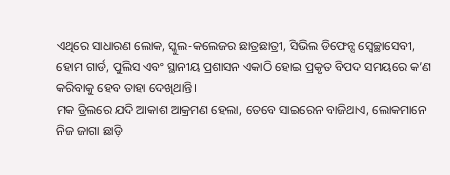ଏଥିରେ ସାଧାରଣ ଲୋକ, ସ୍କୁଲ-କଲେଜର ଛାତ୍ରଛାତ୍ରୀ, ସିଭିଲ ଡିଫେନ୍ସ ସ୍ୱେଚ୍ଛାସେବୀ, ହୋମ ଗାର୍ଡ, ପୁଲିସ ଏବଂ ସ୍ଥାନୀୟ ପ୍ରଶାସନ ଏକାଠି ହୋଇ ପ୍ରକୃତ ବିପଦ ସମୟରେ କ’ଣ କରିବାକୁ ହେବ ତାହା ଦେଖିଥାନ୍ତି।
ମକ ଡ୍ରିଲରେ ଯଦି ଆକାଶ ଆକ୍ରମଣ ହେଲା, ତେବେ ସାଇରେନ ବାଜିଥାଏ, ଲୋକମାନେ ନିଜ ଜାଗା ଛାଡ଼ି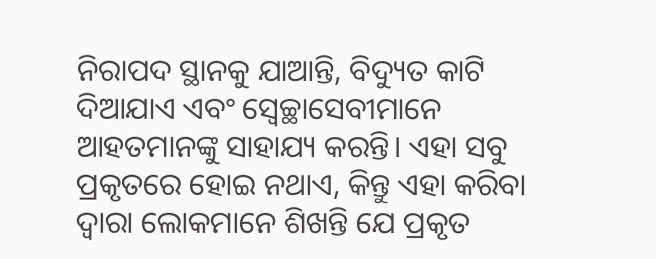ନିରାପଦ ସ୍ଥାନକୁ ଯାଆନ୍ତି, ବିଦ୍ୟୁତ କାଟି ଦିଆଯାଏ ଏବଂ ସ୍ୱେଚ୍ଛାସେବୀମାନେ ଆହତମାନଙ୍କୁ ସାହାଯ୍ୟ କରନ୍ତି। ଏହା ସବୁ ପ୍ରକୃତରେ ହୋଇ ନଥାଏ, କିନ୍ତୁ ଏହା କରିବା ଦ୍ୱାରା ଲୋକମାନେ ଶିଖନ୍ତି ଯେ ପ୍ରକୃତ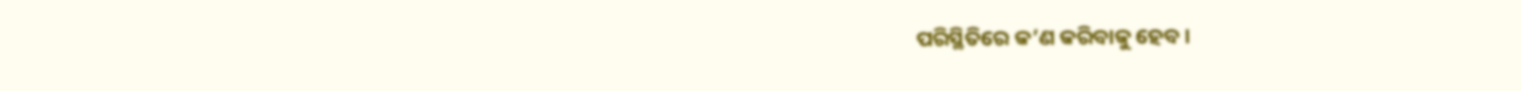ପରିସ୍ଥିତିରେ କ’ଣ କରିବାକୁ ହେବ।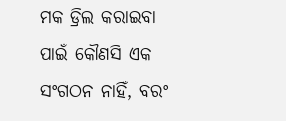ମକ ଡ୍ରିଲ କରାଇବା ପାଇଁ କୌଣସି ଏକ ସଂଗଠନ ନାହିଁ, ବରଂ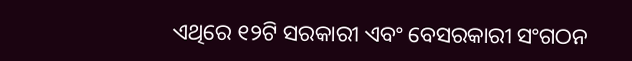ଏଥିରେ ୧୨ଟି ସରକାରୀ ଏବଂ ବେସରକାରୀ ସଂଗଠନ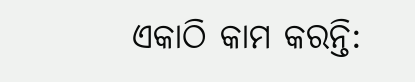ଏକାଠି କାମ କରନ୍ତି: